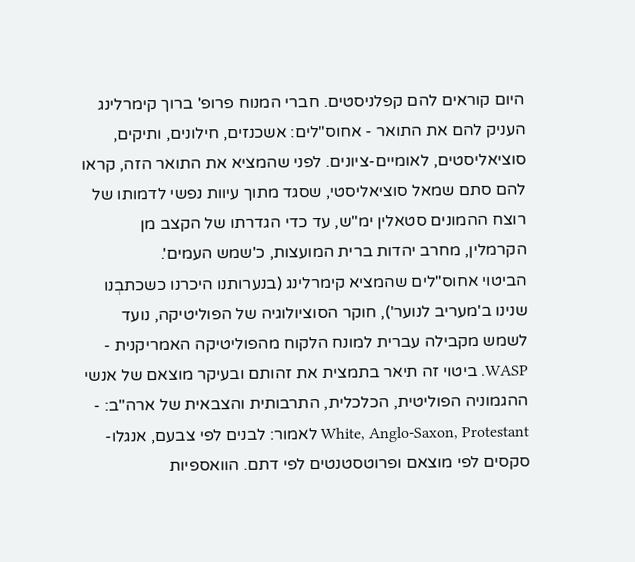היום קוראים להם קפלניסטים. חברי המנוח פרופ' ברוך קימרלינג העניק להם את התואר - אחוס"לים: אשכנזים, חילונים, ותיקים, סוציאליסטים, לאומיים-ציונים. לפני שהמציא את התואר הזה, קראו להם סתם שמאל סוציאליסטי, שסגד מתוך עיוות נפשי לדמותו של רוצח ההמונים סטאלין ימ"ש, עד כדי הגדרתו של הקצב מן הקרמלין, מחרב יהדות ברית המועצות, כ'שמש העמים'.
הביטוי אחוס"לים שהמציא קימרלינג (בנערותנו היכרנו כשכתבְנו שנינו ב'מעריב לנוער'), חוקר הסוציולוגיה של הפוליטיקה, נועד לשמש מקבילה עברית למונח הלקוח מהפוליטיקה האמריקנית - WASP. ביטוי זה תיאר בתמצית את זהותם ובעיקר מוצאם של אנשי ההגמוניה הפוליטית, הכלכלית, התרבותית והצבאית של ארה"ב: - White, Anglo-Saxon, Protestant לאמור: לבנים לפי צבעם, אנגלו-סקסים לפי מוצאם ופרוטסטנטים לפי דתם. הוואספיות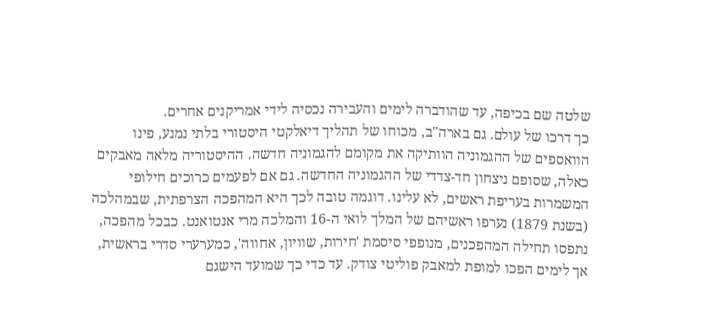שלטה שם בכיפה, עד שהודברה לימים והעבירה נכסיה לידי אמריקנים אחרים.
כך דרכו של עולם. גם בארה"ב, מכוחו של תהליך דיאלקטי היסטורי בלתי נמנע, פינו הוואספים של ההגמוניה הוותיקה את מקומם להגמוניה חדשה. ההיסטוריה מלאה מאבקים כאלה, שסופם ניצחון חד-צדדי של ההגמוניה החדשה. גם אם לפעמים כרוכים חילופי המשמרות בעריפת ראשים, לא עלינו. דוגמה טובה לכך היא המהפכה הצרפתית, שבמהלכה (בשנת 1879) נערפו ראשיהם של המלך לואי ה-16 והמלכה מרי אנטואנט. כבכל מהפכה, נתפסו תחילה המהפכנים, מנופפי סיסמת 'חירות, שוויון, אחווה', כמערערי סדרי בראשית, אך לימים הפכו למופת למאבק פוליטי צודק. עד כדי כך שמועד הישגם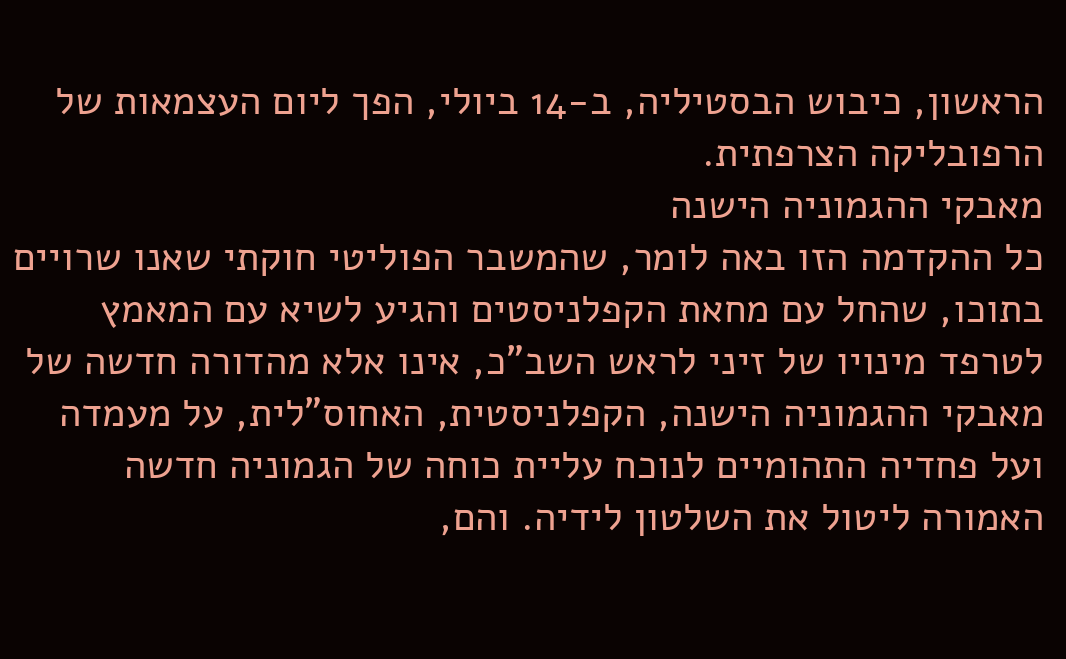הראשון, כיבוש הבסטיליה, ב-14 ביולי, הפך ליום העצמאות של הרפובליקה הצרפתית.
מאבקי ההגמוניה הישנה
כל ההקדמה הזו באה לומר, שהמשבר הפוליטי חוקתי שאנו שרויים בתוכו, שהחל עם מחאת הקפלניסטים והגיע לשיא עם המאמץ לטרפד מינויו של זיני לראש השב"כ, אינו אלא מהדורה חדשה של מאבקי ההגמוניה הישנה, הקפלניסטית, האחוס"לית, על מעמדה ועל פחדיה התהומיים לנוכח עליית כוחה של הגמוניה חדשה האמורה ליטול את השלטון לידיה. והם,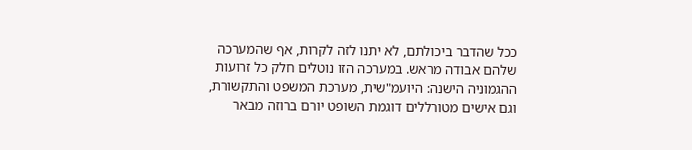ככל שהדבר ביכולתם, לא יתנו לזה לקרות, אף שהמערכה שלהם אבודה מראש. במערכה הזו נוטלים חלק כל זרועות ההגמוניה הישנה: היועמ"שית, מערכת המשפט והתקשורת, וגם אישים מטורללים דוגמת השופט יורם ברוזה מבאר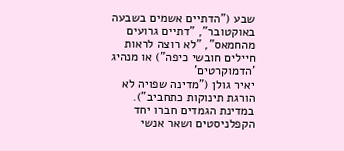שבע ("הדתיים אשמים בשבעה באוקטובר", "דתיים גרועים מהחמאס", "לא רוצה לראות חיילים חובשי כיפה") או מנהיג 'הדמוקרטים'
יאיר גולן ("מדינה שפויה לא הורגת תינוקות כתחביב").
במדינת הגמדים חברו יחד הקפלניסטים ושאר אנשי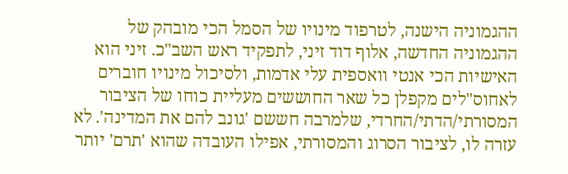ההגמוניה הישנה, לטרפוד מינויו של הסמל הכי מובהק של ההגמוניה החדשה, אלוף דוד זיני, לתפקיד ראש השב"כ. זיני הוא האישיות הכי אנטי וואספית עלי אדמות, ולסיכול מינויו חוברים לאחוס"לים מקפלן כל שאר החוששים מעליית כוחו של הציבור המסורתי/הדתי/החרדי, שלמרבה חששם 'גונב להם את המדינה'. לא עזרה לו, לציבור הסרוג והמסורתי, אפילו העובדה שהוא 'תרם' יותר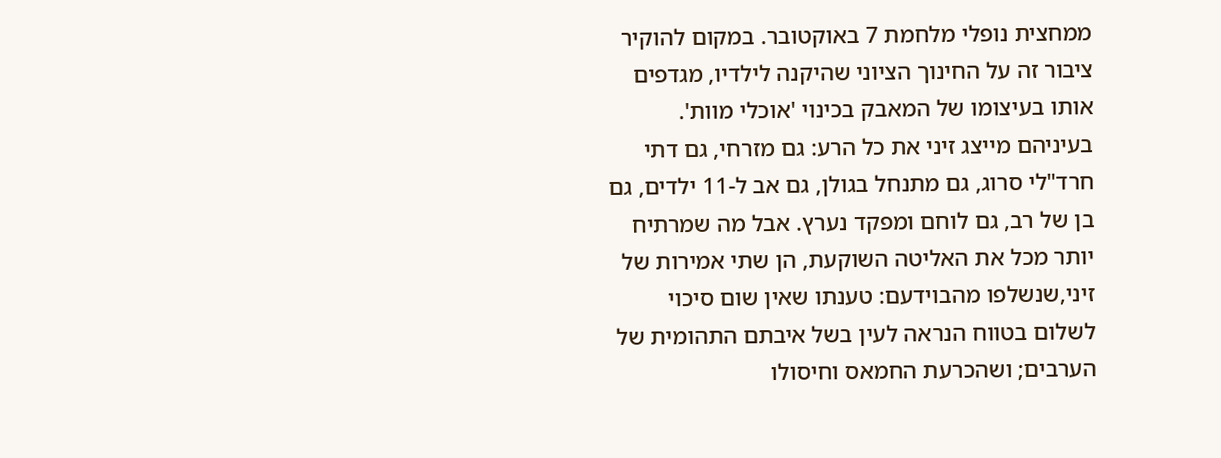ממחצית נופלי מלחמת 7 באוקטובר. במקום להוקיר ציבור זה על החינוך הציוני שהיקנה לילדיו, מגדפים אותו בעיצומו של המאבק בכינוי 'אוכלי מוות'.
בעיניהם מייצג זיני את כל הרע: גם מזרחי, גם דתי חרד"לי סרוג, גם מתנחל בגולן, גם אב ל-11 ילדים, גם בן של רב, גם לוחם ומפקד נערץ. אבל מה שמרתיח יותר מכל את האליטה השוקעת, הן שתי אמירות של זיני,שנשלפו מהבוידעם: טענתו שאין שום סיכוי לשלום בטווח הנראה לעין בשל איבתם התהומית של הערבים; ושהכרעת החמאס וחיסולו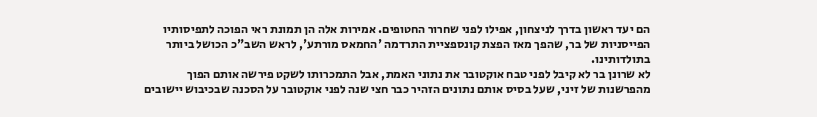הם יעד ראשון בדרך לניצחון, אפילו לפני שחרור החטופים. אמירות אלה הן תמונת ראי הפוכה לתפיסותיו הפייסניות של בר, שהפך מאז הפצת קונספציית התרדמה 'החמאס מורתע', לראש השב"כ הכושל ביותר בתולדותינו.
לא שרונן בר לא קיבל לפני טבח אוקטובר את נתוני האמת, אבל התמכרותו לשקט פירשה אותם הפוך מהפרשנות של זיני, שעל בסיס אותם נתונים הזהיר כבר חצי שנה לפני אוקטובר על הסכנה שבכיבוש יישובים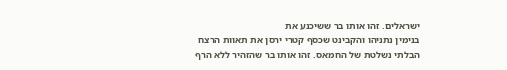ישראלים. זהו אותו בר ששיכנע את
בנימין נתניהו והקבינט שכסף קטרי ירסן את תאוות הרצח הבלתי נשלטת של החמאס. זהו אותו בר שהזהיר ללא הרף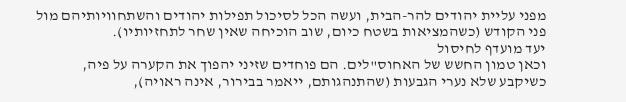מפני עליית יהודים להר-הבית, ועשה הכל לסיכול תפילות יהודים והשתחוויותיהם מול פני הקודש (כשהמציאות בשטח כיום, שוב הוכיחה שאין שחר לתחזיותיו).
יעד מועדף לחיסול
וכאן טמון החשש של האחוס"לים. הם פוחדים שזיני יהפוך את הקערה על פיה, כשיקבע שלא נערי הגבעות (שהתנהגותם, ייאמר בבירור, אינה ראויה),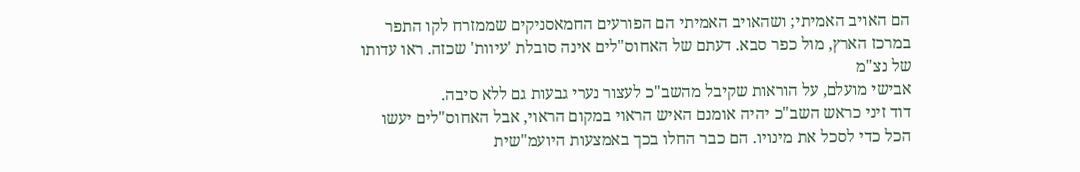הם האויב האמיתי; ושהאויב האמיתי הם הפורעים החמאסניקים שממזרח לקו התפר במרכז הארץ, מול כפר סבא. דעתם של האחוס"לים אינה סובלת 'עיוות' שכזה. ראו עדותו של נצ"מ
אבישי מועלם, על הוראות שקיבל מהשב"כ לעצור נערי גבעות גם ללא סיבה.
דוד זיני כראש השב"כ יהיה אומנם האיש הראוי במקום הראוי, אבל האחוס"לים יעשו הכל כדי לסכל את מינויו. הם כבר החלו בכך באמצעות היועמ"שית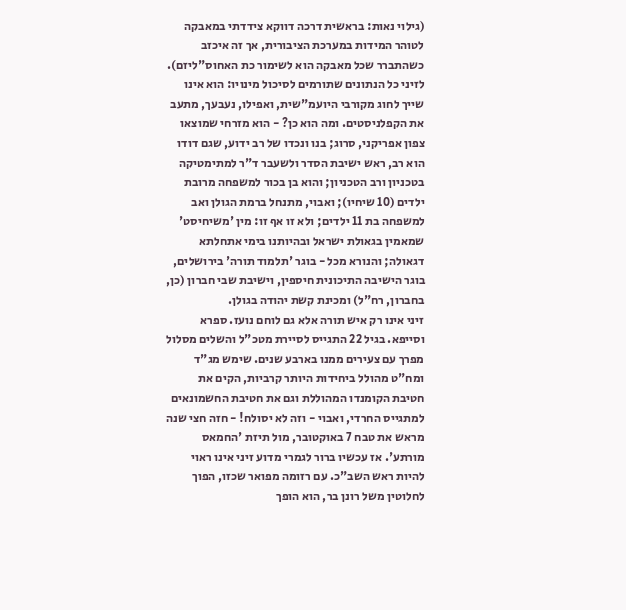(גילוי נאות: בראשית דרכה דווקא צידדתי במאבקה לטוהר המידות במערכת הציבורית, אך זה איכזב כשהתברר שכל מאבקה הוא לשימור כת האחוס"ליזם). לזיני כל הנתונים שתורמים לסיכול מינויו: הוא אינו שייך לחוג מקורבי היועמ"שית, ואפילו, נעבעך, מתעב את הקפלניסטים. ומה הוא כן? - הוא מזרחי שמוצאו צפון אפריקני, סרוג; בנו ונכדו של רב ידוע, שגם דודו הוא רב, ראש ישיבת הסדר ולשעבר ד"ר למתימטיקה בטכניון ורב הטכניון; והוא בן בכור למשפחה מרובת ילדים (10 שיחיו); ואבוי, מתנחל ברמת הגולן ואב למשפחה בת 11 ילדים; ולא זו אף זו: מין 'משיחיסט' שמאמין בגאולת ישראל ובהיותנו בימי אתחלתא דגאולה; והנורא מכל - בוגר 'תלמוד תורה' בירושלים, בוגר הישיבה התיכונית חיספין, וישיבת שבי חברון (כן, בחברון, רח"ל) ומכינת קשת יהודה בגולן.
זיני אינו רק איש תורה אלא גם לוחם נועז. ספרא וסייפא. בגיל 22 התגייס לסיירת מטכ"ל והשלים מסלול מפרך עם צעירים ממנו בארבע שנים. שימש מג"ד ומח"ט מהולל ביחידות היותר קרביות, הקים את חטיבת הקומנדו המהוללת וגם את חטיבת החשמונאים למתגייס החרדי, ואבוי - וזה לא יסולח! - חזה חצי שנה מראש את טבח 7 באוקטובר, מול תיזת 'החמאס מורתע'. אז עכשיו ברור לגמרי מדוע זיני אינו ראוי להיות ראש השב"כ. עם רזומה מפואר שכזו, הפוך לחלוטין משל רונן בר, הוא הופך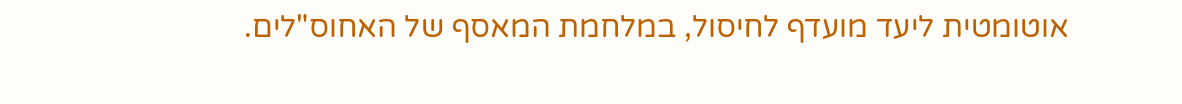אוטומטית ליעד מועדף לחיסול, במלחמת המאסף של האחוס"לים.